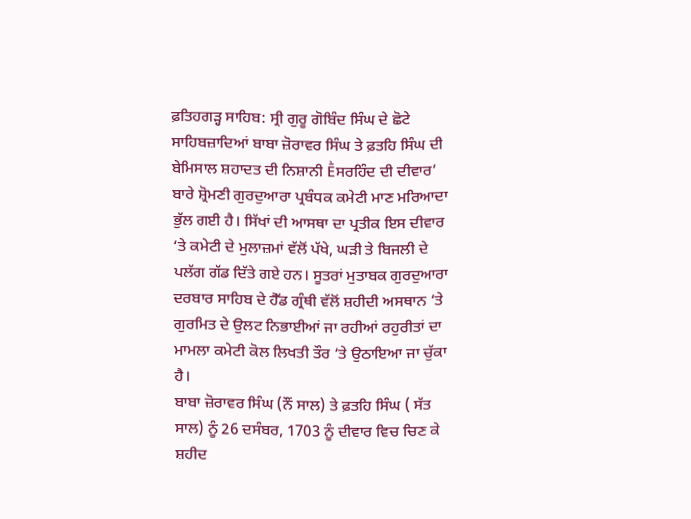ਫ਼ਤਿਹਗੜ੍ਹ ਸਾਹਿਬ: ਸ੍ਰੀ ਗੁਰੂ ਗੋਬਿੰਦ ਸਿੰਘ ਦੇ ਛੋਟੇ ਸਾਹਿਬਜ਼ਾਦਿਆਂ ਬਾਬਾ ਜ਼ੋਰਾਵਰ ਸਿੰਘ ਤੇ ਫ਼ਤਹਿ ਸਿੰਘ ਦੀ ਬੇਮਿਸਾਲ ਸ਼ਹਾਦਤ ਦੀ ਨਿਸ਼ਾਨੀ Ḕਸਰਹਿੰਦ ਦੀ ਦੀਵਾਰ’ ਬਾਰੇ ਸ਼੍ਰੋਮਣੀ ਗੁਰਦੁਆਰਾ ਪ੍ਰਬੰਧਕ ਕਮੇਟੀ ਮਾਣ ਮਰਿਆਦਾ ਭੁੱਲ ਗਈ ਹੈ। ਸਿੱਖਾਂ ਦੀ ਆਸਥਾ ਦਾ ਪ੍ਰਤੀਕ ਇਸ ਦੀਵਾਰ ‘ਤੇ ਕਮੇਟੀ ਦੇ ਮੁਲਾਜ਼ਮਾਂ ਵੱਲੋਂ ਪੱਖੇ, ਘੜੀ ਤੇ ਬਿਜਲੀ ਦੇ ਪਲੱਗ ਗੱਡ ਦਿੱਤੇ ਗਏ ਹਨ। ਸੂਤਰਾਂ ਮੁਤਾਬਕ ਗੁਰਦੁਆਰਾ ਦਰਬਾਰ ਸਾਹਿਬ ਦੇ ਹੈੱਡ ਗ੍ਰੰਥੀ ਵੱਲੋਂ ਸ਼ਹੀਦੀ ਅਸਥਾਨ ‘ਤੇ ਗੁਰਮਿਤ ਦੇ ਉਲਟ ਨਿਭਾਈਆਂ ਜਾ ਰਹੀਆਂ ਰਹੁਰੀਤਾਂ ਦਾ ਮਾਮਲਾ ਕਮੇਟੀ ਕੋਲ ਲਿਖਤੀ ਤੌਰ ‘ਤੇ ਉਠਾਇਆ ਜਾ ਚੁੱਕਾ ਹੈ।
ਬਾਬਾ ਜ਼ੋਰਾਵਰ ਸਿੰਘ (ਨੌਂ ਸਾਲ) ਤੇ ਫ਼ਤਹਿ ਸਿੰਘ ( ਸੱਤ ਸਾਲ) ਨੂੰ 26 ਦਸੰਬਰ, 1703 ਨੂੰ ਦੀਵਾਰ ਵਿਚ ਚਿਣ ਕੇ ਸ਼ਹੀਦ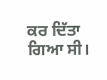ਕਰ ਦਿੱਤਾ ਗਿਆ ਸੀ।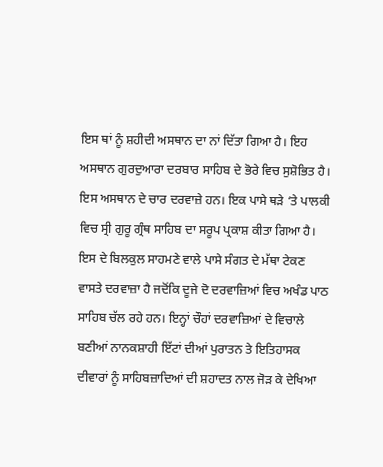ਇਸ ਥਾਂ ਨੂੰ ਸ਼ਹੀਦੀ ਅਸਥਾਨ ਦਾ ਨਾਂ ਦਿੱਤਾ ਗਿਆ ਹੈ। ਇਹ ਅਸਥਾਨ ਗੁਰਦੁਆਰਾ ਦਰਬਾਰ ਸਾਹਿਬ ਦੇ ਭੋਰੇ ਵਿਚ ਸੁਸ਼ੋਭਿਤ ਹੈ। ਇਸ ਅਸਥਾਨ ਦੇ ਚਾਰ ਦਰਵਾਜ਼ੇ ਹਨ। ਇਕ ਪਾਸੇ ਥੜੇ ‘ਤੇ ਪਾਲਕੀ ਵਿਚ ਸ੍ਰੀ ਗੁਰੂ ਗ੍ਰੰਥ ਸਾਹਿਬ ਦਾ ਸਰੂਪ ਪ੍ਰਕਾਸ਼ ਕੀਤਾ ਗਿਆ ਹੈ। ਇਸ ਦੇ ਬਿਲਕੁਲ ਸਾਹਮਣੇ ਵਾਲੇ ਪਾਸੇ ਸੰਗਤ ਦੇ ਮੱਥਾ ਟੇਕਣ ਵਾਸਤੇ ਦਰਵਾਜ਼ਾ ਹੈ ਜਦੋਂਕਿ ਦੂਜੇ ਦੋ ਦਰਵਾਜ਼ਿਆਂ ਵਿਚ ਅਖੰਡ ਪਾਠ ਸਾਹਿਬ ਚੱਲ ਰਹੇ ਹਨ। ਇਨ੍ਹਾਂ ਚੌਹਾਂ ਦਰਵਾਜ਼ਿਆਂ ਦੇ ਵਿਚਾਲੇ ਬਣੀਆਂ ਨਾਨਕਸ਼ਾਹੀ ਇੱਟਾਂ ਦੀਆਂ ਪੁਰਾਤਨ ਤੇ ਇਤਿਹਾਸਕ ਦੀਵਾਰਾਂ ਨੂੰ ਸਾਹਿਬਜ਼ਾਦਿਆਂ ਦੀ ਸ਼ਹਾਦਤ ਨਾਲ ਜੋੜ ਕੇ ਦੇਖਿਆ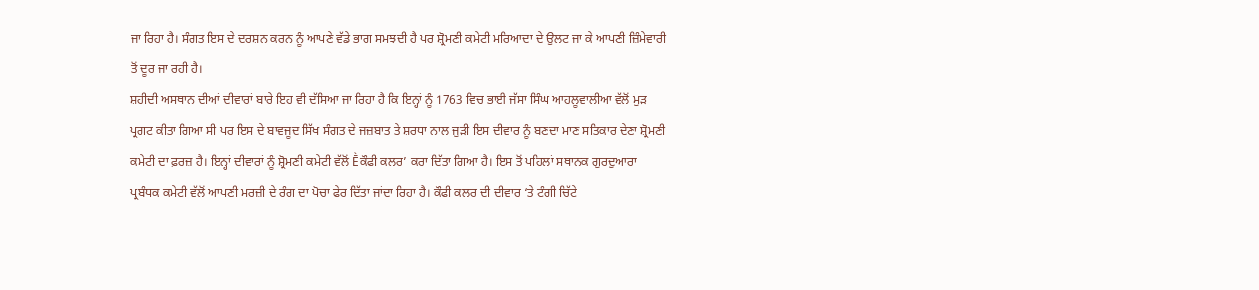ਜਾ ਰਿਹਾ ਹੈ। ਸੰਗਤ ਇਸ ਦੇ ਦਰਸ਼ਨ ਕਰਨ ਨੂੰ ਆਪਣੇ ਵੱਡੇ ਭਾਗ ਸਮਝਦੀ ਹੈ ਪਰ ਸ਼੍ਰੋਮਣੀ ਕਮੇਟੀ ਮਰਿਆਦਾ ਦੇ ਉਲਟ ਜਾ ਕੇ ਆਪਣੀ ਜ਼ਿੰਮੇਵਾਰੀ ਤੋਂ ਦੂਰ ਜਾ ਰਹੀ ਹੈ।
ਸ਼ਹੀਦੀ ਅਸਥਾਨ ਦੀਆਂ ਦੀਵਾਰਾਂ ਬਾਰੇ ਇਹ ਵੀ ਦੱਸਿਆ ਜਾ ਰਿਹਾ ਹੈ ਕਿ ਇਨ੍ਹਾਂ ਨੂੰ 1763 ਵਿਚ ਭਾਈ ਜੱਸਾ ਸਿੰਘ ਆਹਲੂਵਾਲੀਆ ਵੱਲੋਂ ਮੁੜ ਪ੍ਰਗਟ ਕੀਤਾ ਗਿਆ ਸੀ ਪਰ ਇਸ ਦੇ ਬਾਵਜੂਦ ਸਿੱਖ ਸੰਗਤ ਦੇ ਜਜ਼ਬਾਤ ਤੇ ਸ਼ਰਧਾ ਨਾਲ ਜੁੜੀ ਇਸ ਦੀਵਾਰ ਨੂੰ ਬਣਦਾ ਮਾਣ ਸਤਿਕਾਰ ਦੇਣਾ ਸ਼੍ਰੋਮਣੀ ਕਮੇਟੀ ਦਾ ਫ਼ਰਜ਼ ਹੈ। ਇਨ੍ਹਾਂ ਦੀਵਾਰਾਂ ਨੂੰ ਸ਼੍ਰੋਮਣੀ ਕਮੇਟੀ ਵੱਲੋਂ Ḕਕੌਫੀ ਕਲਰ’ ਕਰਾ ਦਿੱਤਾ ਗਿਆ ਹੈ। ਇਸ ਤੋਂ ਪਹਿਲਾਂ ਸਥਾਨਕ ਗੁਰਦੁਆਰਾ ਪ੍ਰਬੰਧਕ ਕਮੇਟੀ ਵੱਲੋਂ ਆਪਣੀ ਮਰਜ਼ੀ ਦੇ ਰੰਗ ਦਾ ਪੋਚਾ ਫੇਰ ਦਿੱਤਾ ਜਾਂਦਾ ਰਿਹਾ ਹੈ। ਕੌਫੀ ਕਲਰ ਦੀ ਦੀਵਾਰ ‘ਤੇ ਟੰਗੀ ਚਿੱਟੇ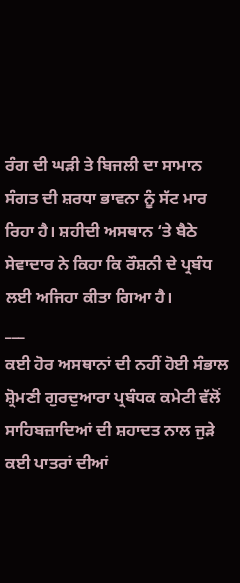ਰੰਗ ਦੀ ਘੜੀ ਤੇ ਬਿਜਲੀ ਦਾ ਸਾਮਾਨ ਸੰਗਤ ਦੀ ਸ਼ਰਧਾ ਭਾਵਨਾ ਨੂੰ ਸੱਟ ਮਾਰ ਰਿਹਾ ਹੈ। ਸ਼ਹੀਦੀ ਅਸਥਾਨ ‘ਤੇ ਬੈਠੇ ਸੇਵਾਦਾਰ ਨੇ ਕਿਹਾ ਕਿ ਰੌਸ਼ਨੀ ਦੇ ਪ੍ਰਬੰਧ ਲਈ ਅਜਿਹਾ ਕੀਤਾ ਗਿਆ ਹੈ।
___
ਕਈ ਹੋਰ ਅਸਥਾਨਾਂ ਦੀ ਨਹੀਂ ਹੋਈ ਸੰਭਾਲ
ਸ਼੍ਰੋਮਣੀ ਗੁਰਦੁਆਰਾ ਪ੍ਰਬੰਧਕ ਕਮੇਟੀ ਵੱਲੋਂ ਸਾਹਿਬਜ਼ਾਦਿਆਂ ਦੀ ਸ਼ਹਾਦਤ ਨਾਲ ਜੁੜੇ ਕਈ ਪਾਤਰਾਂ ਦੀਆਂ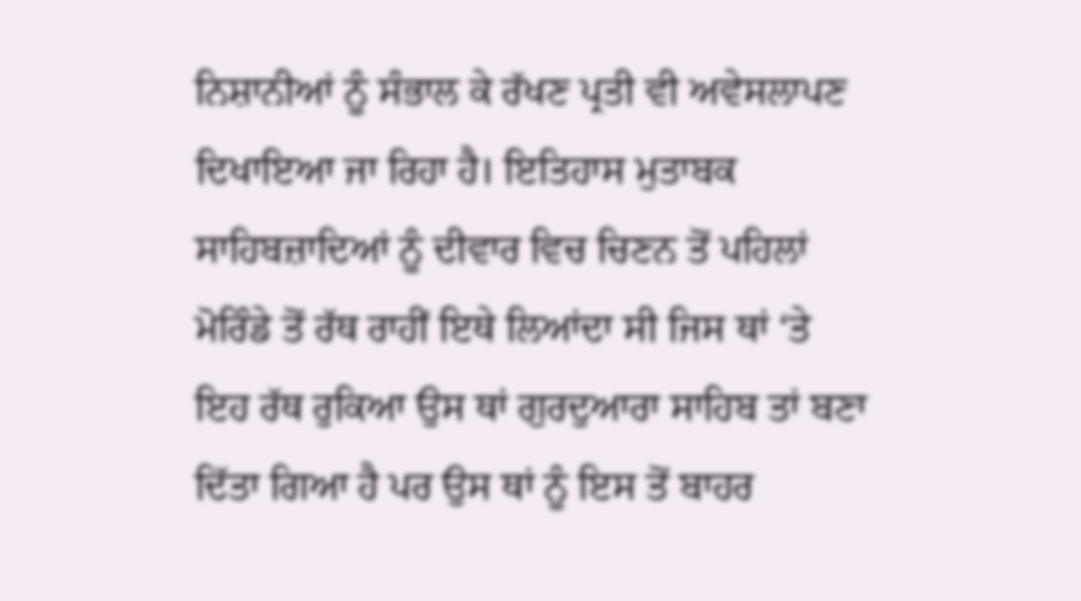ਨਿਸ਼ਾਨੀਆਂ ਨੂੰ ਸੰਭਾਲ ਕੇ ਰੱਖਣ ਪ੍ਰਤੀ ਵੀ ਅਵੇਸਲਾਪਣ ਦਿਖਾਇਆ ਜਾ ਰਿਹਾ ਹੈ। ਇਤਿਹਾਸ ਮੁਤਾਬਕ ਸਾਹਿਬਜ਼ਾਦਿਆਂ ਨੂੰ ਦੀਵਾਰ ਵਿਚ ਚਿਣਨ ਤੋਂ ਪਹਿਲਾਂ ਮੋਰਿੰਡੇ ਤੋਂ ਰੱਥ ਰਾਹੀਂ ਇਥੇ ਲਿਆਂਦਾ ਸੀ ਜਿਸ ਥਾਂ ‘ਤੇ ਇਹ ਰੱਥ ਰੁਕਿਆ ਉਸ ਥਾਂ ਗੁਰਦੁਆਰਾ ਸਾਹਿਬ ਤਾਂ ਬਣਾ ਦਿੱਤਾ ਗਿਆ ਹੈ ਪਰ ਉਸ ਥਾਂ ਨੂੰ ਇਸ ਤੋਂ ਬਾਹਰ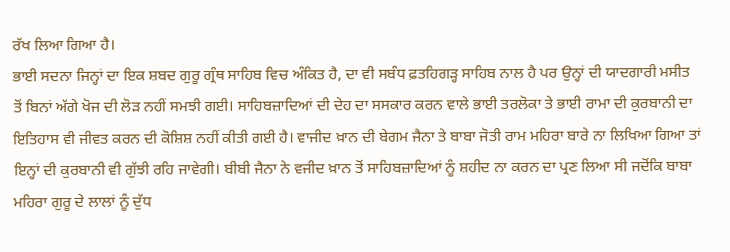ਰੱਖ ਲਿਆ ਗਿਆ ਹੈ।
ਭਾਈ ਸਦਨਾ ਜਿਨ੍ਹਾਂ ਦਾ ਇਕ ਸ਼ਬਦ ਗੁਰੂ ਗ੍ਰੰਥ ਸਾਹਿਬ ਵਿਚ ਅੰਕਿਤ ਹੈ, ਦਾ ਵੀ ਸਬੰਧ ਫ਼ਤਹਿਗੜ੍ਹ ਸਾਹਿਬ ਨਾਲ ਹੈ ਪਰ ਉਨ੍ਹਾਂ ਦੀ ਯਾਦਗਾਰੀ ਮਸੀਤ ਤੋਂ ਬਿਨਾਂ ਅੱਗੇ ਖੋਜ ਦੀ ਲੋੜ ਨਹੀਂ ਸਮਝੀ ਗਈ। ਸਾਹਿਬਜ਼ਾਦਿਆਂ ਦੀ ਦੇਹ ਦਾ ਸਸਕਾਰ ਕਰਨ ਵਾਲੇ ਭਾਈ ਤਰਲੋਕਾ ਤੇ ਭਾਈ ਰਾਮਾ ਦੀ ਕੁਰਬਾਨੀ ਦਾ ਇਤਿਹਾਸ ਵੀ ਜੀਵਤ ਕਰਨ ਦੀ ਕੋਸ਼ਿਸ਼ ਨਹੀਂ ਕੀਤੀ ਗਈ ਹੈ। ਵਾਜੀਦ ਖ਼ਾਨ ਦੀ ਬੇਗਮ ਜੈਨਾ ਤੇ ਬਾਬਾ ਜੋਤੀ ਰਾਮ ਮਹਿਰਾ ਬਾਰੇ ਨਾ ਲਿਖਿਆ ਗਿਆ ਤਾਂ ਇਨ੍ਹਾਂ ਦੀ ਕੁਰਬਾਨੀ ਵੀ ਗੁੱਝੀ ਰਹਿ ਜਾਵੇਗੀ। ਬੀਬੀ ਜੈਨਾ ਨੇ ਵਜੀਦ ਖ਼ਾਨ ਤੋਂ ਸਾਹਿਬਜ਼ਾਦਿਆਂ ਨੂੰ ਸ਼ਹੀਦ ਨਾ ਕਰਨ ਦਾ ਪ੍ਰਣ ਲਿਆ ਸੀ ਜਦੋਂਕਿ ਬਾਬਾ ਮਹਿਰਾ ਗੁਰੂ ਦੇ ਲਾਲਾਂ ਨੂੰ ਦੁੱਧ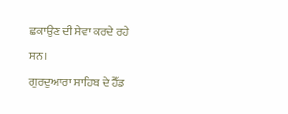ਛਕਾਉਣ ਦੀ ਸੇਵਾ ਕਰਦੇ ਰਹੇ ਸਨ।
ਗੁਰਦੁਆਰਾ ਸਾਹਿਬ ਦੇ ਹੈੱਡ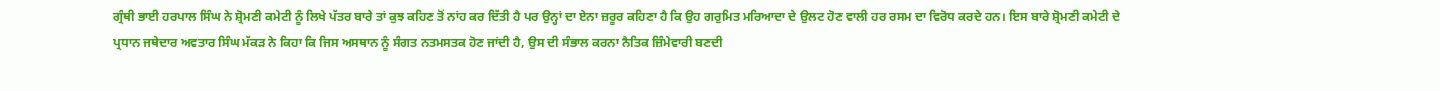ਗ੍ਰੰਥੀ ਭਾਈ ਹਰਪਾਲ ਸਿੰਘ ਨੇ ਸ਼੍ਰੋਮਣੀ ਕਮੇਟੀ ਨੂੰ ਲਿਖੇ ਪੱਤਰ ਬਾਰੇ ਤਾਂ ਕੁਝ ਕਹਿਣ ਤੋਂ ਨਾਂਹ ਕਰ ਦਿੱਤੀ ਹੈ ਪਰ ਉਨ੍ਹਾਂ ਦਾ ਏਨਾ ਜ਼ਰੂਰ ਕਹਿਣਾ ਹੈ ਕਿ ਉਹ ਗਰੁਮਿਤ ਮਰਿਆਦਾ ਦੇ ਉਲਟ ਹੋਣ ਵਾਲੀ ਹਰ ਰਸਮ ਦਾ ਵਿਰੋਧ ਕਰਦੇ ਹਨ। ਇਸ ਬਾਰੇ ਸ਼੍ਰੋਮਣੀ ਕਮੇਟੀ ਦੇ ਪ੍ਰਧਾਨ ਜਥੇਦਾਰ ਅਵਤਾਰ ਸਿੰਘ ਮੱਕੜ ਨੇ ਕਿਹਾ ਕਿ ਜਿਸ ਅਸਥਾਨ ਨੂੰ ਸੰਗਤ ਨਤਮਸਤਕ ਹੋਣ ਜਾਂਦੀ ਹੈ, ਉਸ ਦੀ ਸੰਭਾਲ ਕਰਨਾ ਨੈਤਿਕ ਜ਼ਿੰਮੇਵਾਰੀ ਬਣਦੀ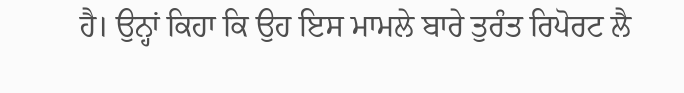ਹੈ। ਉਨ੍ਹਾਂ ਕਿਹਾ ਕਿ ਉਹ ਇਸ ਮਾਮਲੇ ਬਾਰੇ ਤੁਰੰਤ ਰਿਪੋਰਟ ਲੈ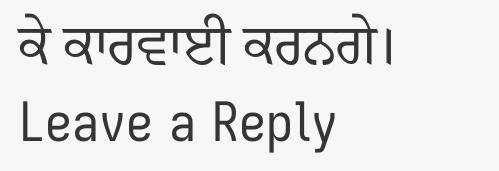ਕੇ ਕਾਰਵਾਈ ਕਰਨਗੇ।
Leave a Reply